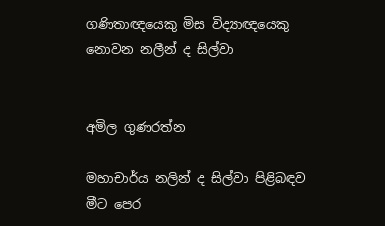ගණිතාඥයෙකු මිස විද්‍යාඥයෙකු නොවන නලීන් ද සිල්වා


අමිල ගුණරත්න

මහාචාර්ය නලින් ද සිල්වා පිළිබඳව මීට පෙර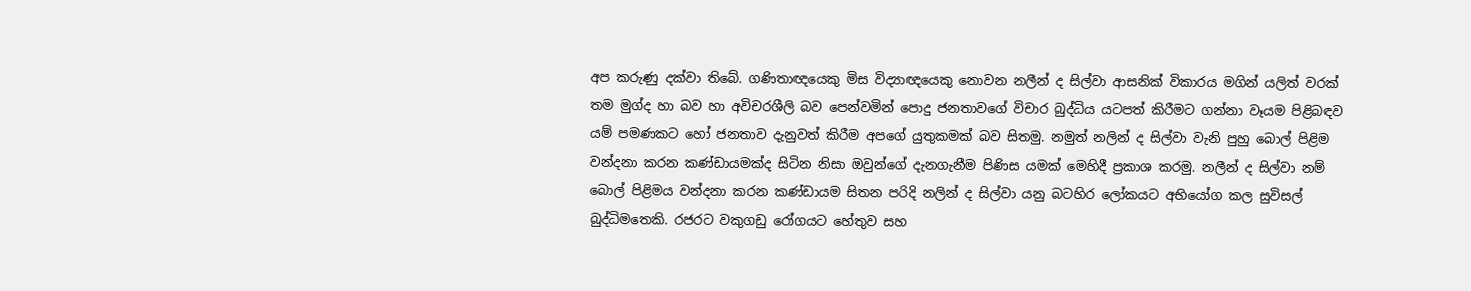අප කරුණු දක්වා තිබේ. ගණිතාඥයෙකු මිස විද්‍යාඥයෙකු නොවන නලීන් ද සිල්වා ආසනික් විකාරය මගින් යලිත් වරක් තම මුග්ද හා බව හා අවිචරශීලි බව පෙන්වමින් පොදු ජනතාවගේ විචාර බුද්ධිය යටපත් කිරීමට ගන්නා වෑයම පිළිබඳව යම් පමණකට හෝ ජනතාව දැනුවත් කිරීම අපගේ යුතුකමක් බව සිතමු. නමුත් නලින් ද සිල්වා වැනි පුහු බොල් පිළිම වන්දනා කරන කණ්ඩායමක්ද සිටින නිසා ඔවුන්ගේ දැනගැනීම පිණිස යමක් මෙහිදී ප්‍රකාශ කරමු. නලීන් ද සිල්වා නම් බොල් පිළිමය වන්දනා කරන කණ්ඩායම සිතන පරිදි නලින් ද සිල්වා යනු බටහිර ලෝකයට අභියෝග කල සුවිසල් බුද්ධිමතෙකි. රජරට වකුගඩු රෝගයට හේතුව සහ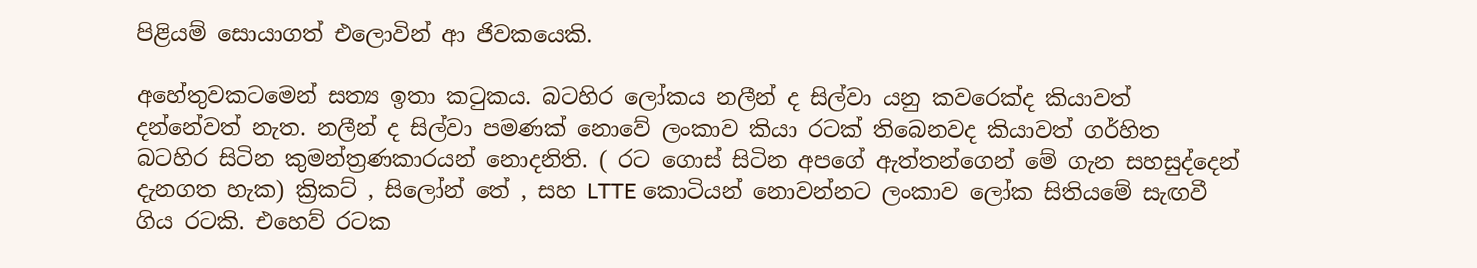පිළියම් සොයාගත් එලොවින් ආ ජිවකයෙකි.

අහේතුවකටමෙන් සත්‍ය ඉතා කටුකය. බටහිර ලෝකය නලීන් ද සිල්වා යනු කවරෙක්ද කියාවත් දන්නේවත් නැත. නලීන් ද සිල්වා පමණක් නොවේ ලංකාව කියා රටක් තිබෙනවද කියාවත් ගර්හිත බටහිර සිටින කුමන්ත්‍රණකාරයන් නොදනිති. ( රට ගොස් සිටින අපගේ ඇත්තන්ගෙන් මේ ගැන සහසුද්දෙන් දැනගත හැක) ක්‍රිකට් , සිලෝන් තේ , සහ LTTE කොටියන් නොවන්නට ලංකාව ලෝක සිතියමේ සැඟවී ගිය රටකි. එහෙව් රටක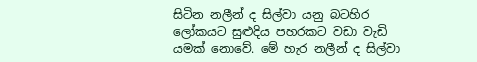සිටින නලීන් ද සිල්වා යනු බටහිර ලෝකයට සුළුදිය පහරකට වඩා වැඩි යමක් නොවේ. මේ හැර නලීන් ද සිල්වා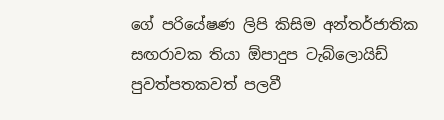ගේ පරියේෂණ ලිපි කිසිම අන්තර්ජාතික සඟරාවක තියා ඕපාදුප ටැබ්ලොයිඩ් පුවත්පතකවත් පලවී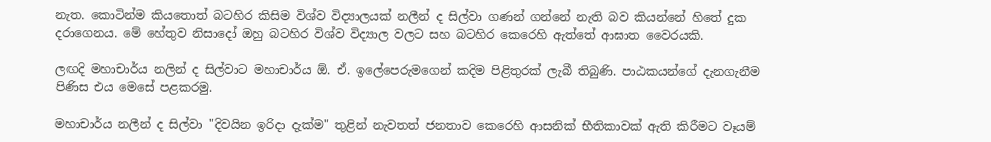නැත. කොටින්ම කියතොත් බටහිර කිසිම විශ්ව විද්‍යාලයක් නලීන් ද සිල්වා ගණන් ගන්නේ නැති බව කියන්නේ හිතේ දුක දරාගෙනය. මේ හේතුව නිසාදෝ ඔහු බටහිර විශ්ව විද්‍යාල වලට සහ බටහිර කෙරෙහි ඇත්තේ ආඝාත වෛරයකි.

ලඟදි මහාචාර්ය නලින් ද සිල්වාට මහාචාර්ය ඕ. ඒ. ඉලේපෙරුමගෙන් කදිම පිළිතුරක් ලැබී තිබුණි. පාඨකයන්ගේ දැනගැනීම පිණිස එය මෙසේ පළකරමු.

මහාචාර්ය නලීන් ද සිල්වා "දිවයින ඉරිදා දැක්‌ම" තුළින් නැවතත් ජනතාව කෙරෙහි ආසනික්‌ භීතිකාවක්‌ ඇති කිරීමට වෑයම්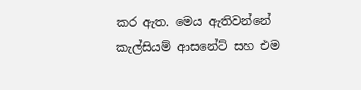කර ඇත. මෙය ඇතිවන්නේ කැල්සියම් ආසනේට්‌ සහ එම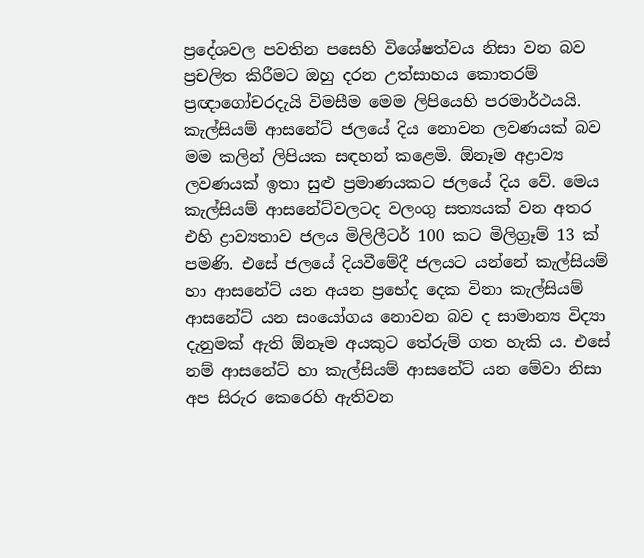ප්‍රදේශවල පවතින පසෙහි විශේෂත්වය නිසා වන බව ප්‍රචලිත කිරීමට ඔහු දරන උත්සාහය කොතරම් ප්‍රඥාගෝචරදැයි විමසීම මෙම ලිපියෙහි පරමාර්ථයයි. කැල්සියම් ආසනේට්‌ ජලයේ දිය නොවන ලවණයක්‌ බව මම කලින් ලිපියක සඳහන් කළෙමි. ඕනෑම අද්‍රාව්‍ය ලවණයක්‌ ඉතා සුළු ප්‍රමාණයකට ජලයේ දිය වේ. මෙය කැල්සියම් ආසනේට්‌වලටද වලංගු සත්‍යයක්‌ වන අතර එහි ද්‍රාව්‍යතාව ජලය මිලිලීටර් 100 කට මිලිග්‍රෑම් 13 ක්‌ පමණි. එසේ ජලයේ දියවීමේදී ජලයට යන්නේ කැල්සියම් හා ආසනේට්‌ යන අයන ප්‍රභේද දෙක විනා කැල්සියම් ආසනේට්‌ යන සංයෝගය නොවන බව ද සාමාන්‍ය විද්‍යා දැනුමක්‌ ඇති ඕනෑම අයකුට තේරුම් ගත හැකි ය. එසේ නම් ආසනේට්‌ හා කැල්සියම් ආසනේට්‌ යන මේවා නිසා අප සිරුර කෙරෙහි ඇතිවන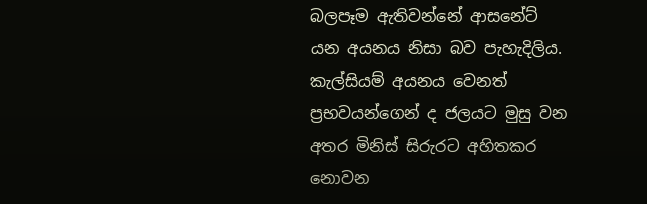බලපෑම ඇතිවන්නේ ආසනේට්‌ යන අයනය නිසා බව පැහැදිලිය. කැල්සියම් අයනය වෙනත් ප්‍රභවයන්ගෙන් ද ජලයට මුසු වන අතර මිනිස්‌ සිරුරට අහිතකර නොවන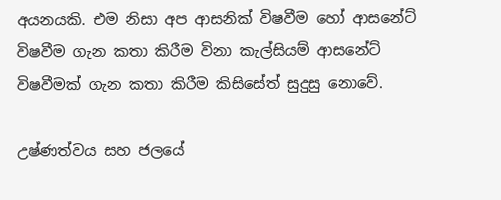අයනයකි. එම නිසා අප ආසනික්‌ විෂවීම හෝ ආසනේට්‌ විෂවීම ගැන කතා කිරීම විනා කැල්සියම් ආසනේට්‌ විෂවීමක්‌ ගැන කතා කිරීම කිසිසේත් සුදුසු නොවේ.

උෂ්ණත්වය සහ ජලයේ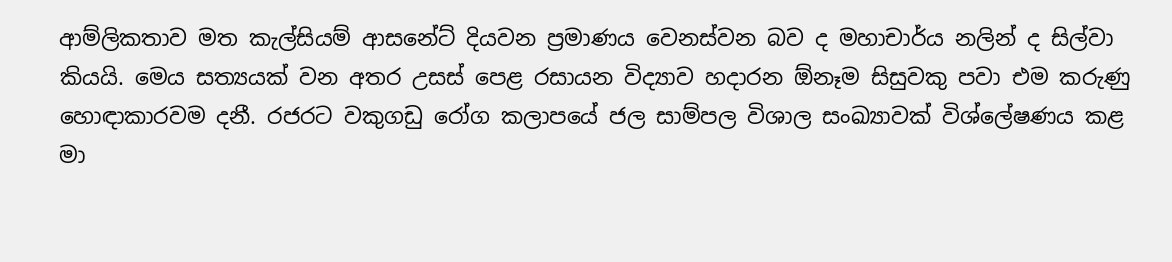ආම්ලිකතාව මත කැල්සියම් ආසනේට්‌ දියවන ප්‍රමාණය වෙනස්‌වන බව ද මහාචාර්ය නලින් ද සිල්වා කියයි. මෙය සත්‍යයක්‌ වන අතර උසස්‌ පෙළ රසායන විද්‍යාව හදාරන ඕනෑම සිසුවකු පවා එම කරුණු හොඳාකාරවම දනී. රජරට වකුගඩු රෝග කලාපයේ ජල සාම්පල විශාල සංඛ්‍යාවක්‌ විශ්ලේෂණය කළ මා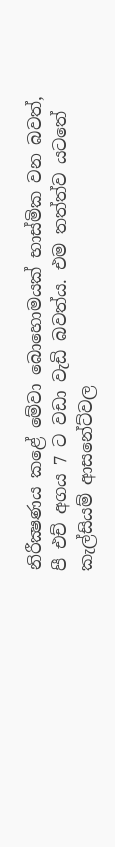නිරීක්‍ෂණය කළේ මේවා බොහොමයක්‌ භාස්‌මික වන බවත්, පී එච් අගය 7 ට වඩා වැඩි බවත්ය. එම තත්ත්ව යටතේ කැල්සියම් ආසනේට්‌වල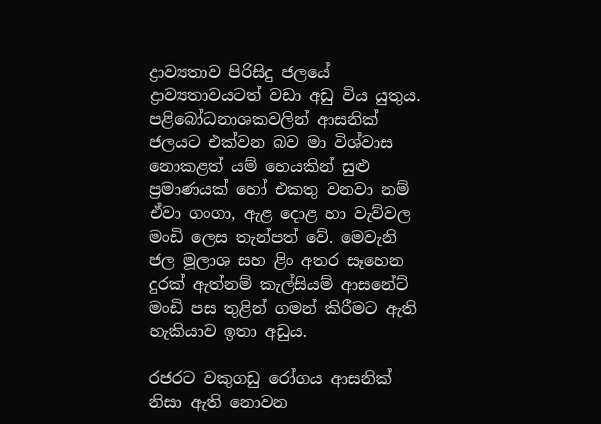ද්‍රාව්‍යතාව පිරිසිදු ජලයේ ද්‍රාව්‍යතාවයටත් වඩා අඩු විය යුතුය. පළිබෝධනාශකවලින් ආසනික්‌ ජලයට එක්‌වන බව මා විශ්වාස නොකළත් යම් හෙයකින් සුළු ප්‍රමාණයක්‌ හෝ එකතු වනවා නම් ඒවා ගංගා, ඇළ දොළ හා වැව්වල මංඩි ලෙස තැන්පත් වේ. මෙවැනි ජල මූලාශ සහ ළිං අතර සෑහෙන දුරක්‌ ඇත්නම් කැල්සියම් ආසනේට්‌ මංඩි පස තුළින් ගමන් කිරීමට ඇති හැකියාව ඉතා අඩුය.

රජරට වකුගඩු රෝගය ආසනික්‌ නිසා ඇති නොවන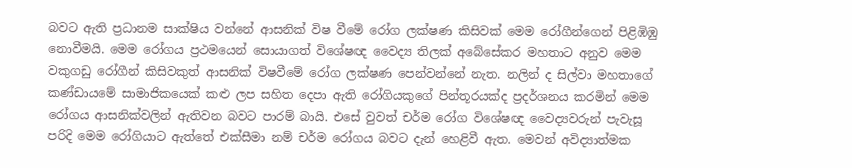බවට ඇති ප්‍රධානම සාක්‌ෂිය වන්නේ ආසනික්‌ විෂ වීමේ රෝග ලක්‌ෂණ කිසිවක්‌ මෙම රෝගීන්ගෙන් පිළිඹිඹු නොවීමයි. මෙම රෝගය ප්‍රථමයෙන් සොයාගත් විශේෂඥ වෛද්‍ය තිලක්‌ අබේසේකර මහතාට අනුව මෙම වකුගඩු රෝගීන් කිසිවකුත් ආසනික්‌ විෂවීමේ රෝග ලක්‌ෂණ පෙන්වන්නේ නැත. නලින් ද සිල්වා මහතාගේ කණ්‌ඩායමේ සාමාජිකයෙක්‌ කළු ලප සහිත දෙපා ඇති රෝගියකුගේ පින්තූරයක්‌ද ප්‍රදර්ශනය කරමින් මෙම රෝගය ආසනික්‌වලින් ඇතිවන බවට පාරම් බායි. එසේ වුවත් චර්ම රෝග විශේෂඥ වෛද්‍යවරුන් පැවැසූ පරිදි මෙම රෝගියාට ඇත්තේ එක්‌සීමා නම් චර්ම රෝගය බවට දැන් හෙළිවී ඇත. මෙවන් අවිද්‍යාත්මක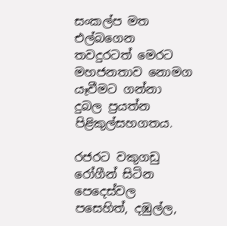සංකල්ප මත එල්බගෙන තවදුරටත් මෙරට මහජනතාව නොමග යෑවීමට ගන්නා දුබල ප්‍රයත්න පිළිකුල්සහගතය.

රජරට වකුගඩු රෝගීන් සිටින පෙදෙස්‌වල පසෙහිත්, දඹුල්ල,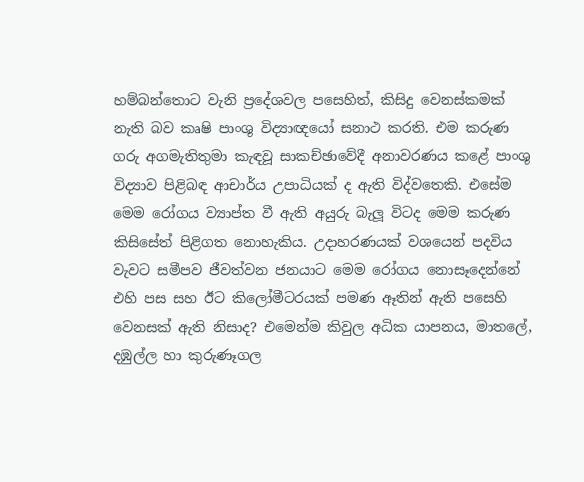හම්බන්තොට වැනි ප්‍රදේශවල පසෙහිත්, කිසිදු වෙනස්‌කමක්‌ නැති බව කෘෂි පාංශු විද්‍යාඥයෝ සනාථ කරති. එම කරුණ ගරු අගමැතිතුමා කැඳවූ සාකච්ඡාවේදී අනාවරණය කළේ පාංශු විද්‍යාව පිළිබඳ ආචාර්ය උපාධියක්‌ ද ඇති විද්වතෙකි. එසේම මෙම රෝගය ව්‍යාප්ත වී ඇති අයුරු බැලූ විටද මෙම කරුණ කිසිසේත් පිළිගත නොහැකිය. උදාහරණයක්‌ වශයෙන් පදවිය වැවට සමීපව ජීවත්වන ජනයාට මෙම රෝගය නොසෑදෙන්නේ එහි පස සහ ඊට කිලෝමීටරයක්‌ පමණ ඈතින් ඇති පසෙහි වෙනසක්‌ ඇති නිසාද? එමෙන්ම කිවුල අධික යාපනය, මාතලේ, දඹුල්ල හා කුරුණෑගල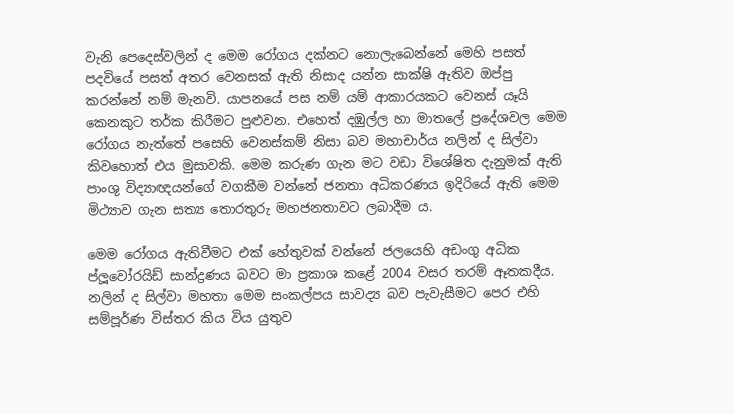වැනි පෙදෙස්‌වලින් ද මෙම රෝගය දක්‌නට නොලැබෙන්නේ මෙහි පසත් පදවියේ පසත් අතර වෙනසක්‌ ඇති නිසාද යන්න සාක්‌ෂි ඇතිව ඔප්පු කරන්නේ නම් මැනවි. යාපනයේ පස නම් යම් ආකාරයකට වෙනස්‌ යෑයි කෙනකුට තර්ක කිරීමට පුළුවන. එහෙත් දඹුල්ල හා මාතලේ ප්‍රදේශවල මෙම රෝගය නැත්තේ පසෙහි වෙනස්‌කම් නිසා බව මහාචාර්ය නලින් ද සිල්වා කිවහොත් එය මුසාවකි. මෙම කරුණ ගැන මට වඩා විශේෂිත දැනුමක්‌ ඇති පාංශු විද්‍යාඥයන්ගේ වගකීම වන්නේ ජනතා අධිකරණය ඉදිරියේ ඇති මෙම මිථ්‍යාව ගැන සත්‍ය තොරතුරු මහජනතාවට ලබාදීම ය.

මෙම රෝගය ඇතිවීමට එක්‌ හේතුවක්‌ වන්නේ ජලයෙහි අඩංගු අධික ප්ලූවෝරයිඩ් සාන්ද්‍රණය බවට මා ප්‍රකාශ කළේ 2004 වසර තරම් ඈතකදීය. නලින් ද සිල්වා මහතා මෙම සංකල්පය සාවද්‍ය බව පැවැසීමට පෙර එහි සම්පූර්ණ විස්‌තර කිය විය යුතුව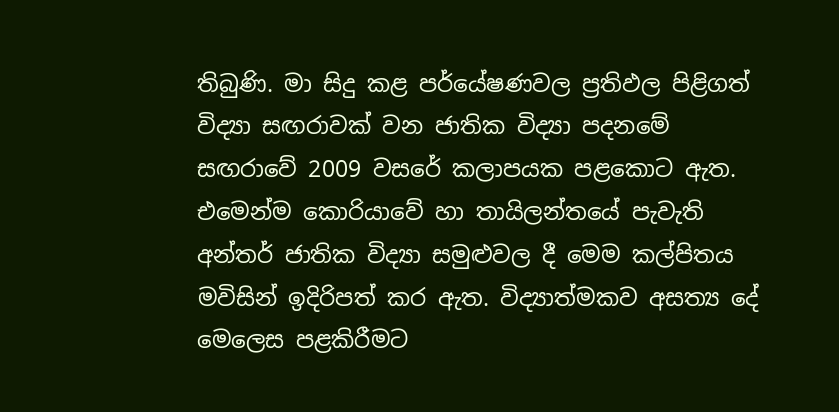තිබුණි. මා සිදු කළ පර්යේෂණවල ප්‍රතිඵල පිළිගත් විද්‍යා සඟරාවක්‌ වන ජාතික විද්‍යා පදනමේ සඟරාවේ 2009 වසරේ කලාපයක පළකොට ඇත. එමෙන්ම කොරියාවේ හා තායිලන්තයේ පැවැති අන්තර් ජාතික විද්‍යා සමුළුවල දී මෙම කල්පිතය මවිසින් ඉදිරිපත් කර ඇත. විද්‍යාත්මකව අසත්‍ය දේ මෙලෙස පළකිරීමට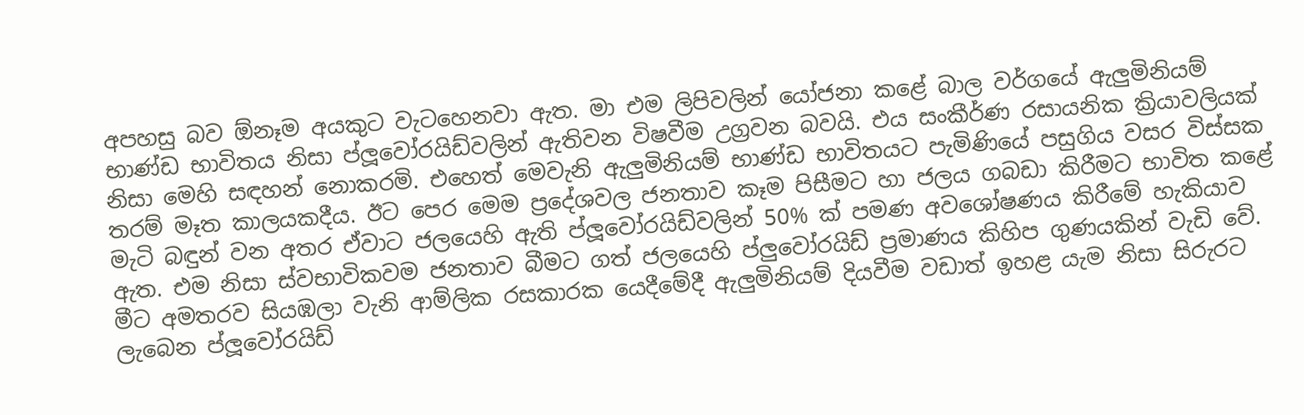අපහසු බව ඕනෑම අයකුට වැටහෙනවා ඇත. මා එම ලිපිවලින් යෝජනා කළේ බාල වර්ගයේ ඇලුමිනියම් භාණ්‌ඩ භාවිතය නිසා ප්ලූවෝරයිඩ්වලින් ඇතිවන විෂවීම උග්‍රවන බවයි. එය සංකීර්ණ රසායනික ක්‍රියාවලියක්‌ නිසා මෙහි සඳහන් නොකරමි. එහෙත් මෙවැනි ඇලුමිනියම් භාණ්‌ඩ භාවිතයට පැමිණියේ පසුගිය වසර විස්‌සක තරම් මෑත කාලයකදීය. ඊට පෙර මෙම ප්‍රදේශවල ජනතාව කෑම පිසීමට හා ජලය ගබඩා කිරීමට භාවිත කළේ මැටි බඳුන් වන අතර ඒවාට ජලයෙහි ඇති ප්ලූවෝරයිඩ්වලින් 50% ක්‌ පමණ අවශෝෂණය කිරීමේ හැකියාව ඇත. එම නිසා ස්‌වභාවිකවම ජනතාව බීමට ගත් ජලයෙහි ප්ලුවෝරයිඩ් ප්‍රමාණය කිහිප ගුණයකින් වැඩි වේ. මීට අමතරව සියඹලා වැනි ආම්ලික රසකාරක යෙදීමේදී ඇලුමිනියම් දියවීම වඩාත් ඉහළ යැම නිසා සිරුරට ලැබෙන ප්ලූවෝරයිඩ්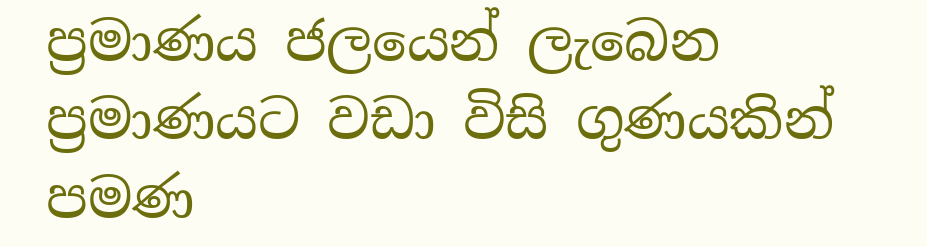ප්‍රමාණය ජලයෙන් ලැබෙන ප්‍රමාණයට වඩා විසි ගුණයකින් පමණ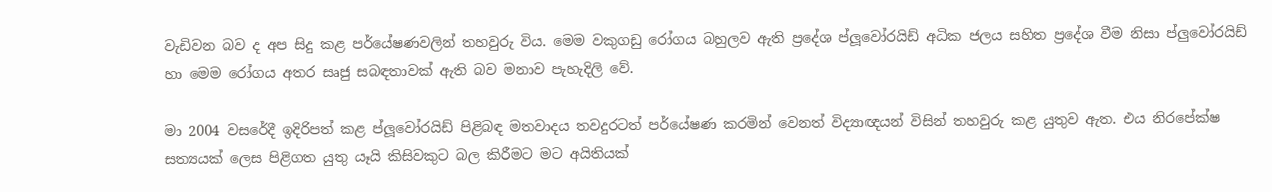වැඩිවන බව ද අප සිදු කළ පර්යේෂණවලින් තහවුරු විය. මෙම වකුගඩු රෝගය බහුලව ඇති ප්‍රදේශ ප්ලූවෝරයිඩ් අධික ජලය සහිත ප්‍රදේශ වීම නිසා ප්ලුවෝරයිඩ් හා මෙම රෝගය අතර සෘජු සබඳතාවක්‌ ඇති බව මනාව පැහැදිලි වේ.

මා 2004 වසරේදී ඉදිරිපත් කළ ප්ලූවෝරයිඩ් පිළිබඳ මතවාදය තවදුරටත් පර්යේෂණ කරමින් වෙනත් විද්‍යාඥයන් විසින් තහවුරු කළ යුතුව ඇත. එය නිරපේක්‌ෂ සත්‍යයක්‌ ලෙස පිළිගත යුතු යෑයි කිසිවකුට බල කිරීමට මට අයිතියක්‌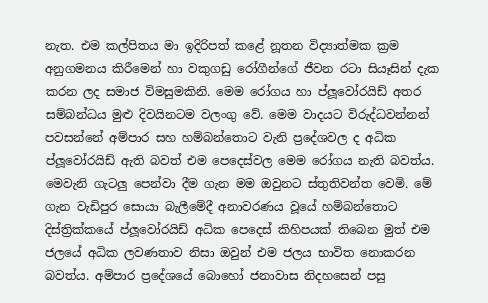නැත. එම කල්පිතය මා ඉදිරිපත් කළේ නූතන විද්‍යාත්මක ක්‍රම අනුගමනය කිරීමෙන් හා වකුගඩු රෝගීන්ගේ ජීවන රටා සියෑසින් දැක කරන ලද සමාජ විමසුමකිනි. මෙම රෝගය හා ප්ලූවෝරයිඩ් අතර සම්බන්ධය මුළු දිවයිනටම වලංගු වේ. මෙම වාදයට විරුද්ධවන්නන් පවසන්නේ අම්පාර සහ හම්බන්තොට වැනි ප්‍රදේශවල ද අධික ප්ලූවෝරයිඩ් ඇති බවත් එම පෙදෙස්‌වල මෙම රෝගය නැති බවත්ය. මෙවැනි ගැටලු පෙන්වා දීම ගැන මම ඔවුනට ස්‌තුතිවන්ත වෙමි. මේ ගැන වැඩිපුර සොයා බැලීමේදී අනාවරණය වූයේ හම්බන්තොට දිස්‌ත්‍රික්‌කයේ ප්ලූවෝරයිඩ් අධික පෙදෙස්‌ කිහිපයක්‌ තිබෙන මුත් එම ජලයේ අධික ලවණතාව නිසා ඔවුන් එම ජලය භාවිත නොකරන බවත්ය. අම්පාර ප්‍රදේශයේ බොහෝ ජනාවාස නිදහසෙන් පසු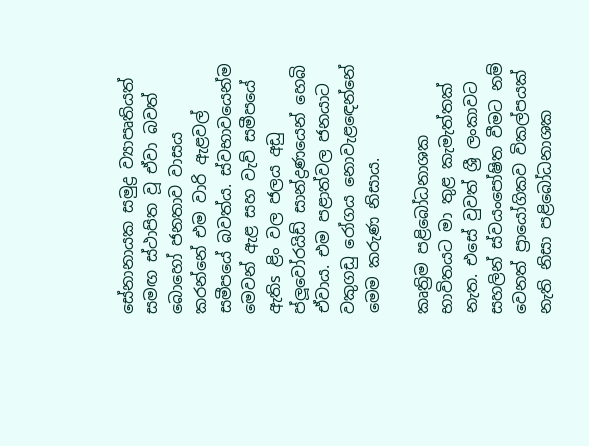සේනානායක සමුද්‍ර ව්‍යාපෘතියත් සමඟ ස්‌ථාපිත වූ ඒවා බවත් බොහෝ ජනතාව වාසය කරන්නේ එම වාරි ඇළවල් සමීපයේ බවත්ය. ස්‌වභාවයෙන්ම මෙවන් ඇළ සහ වැව් සමීපයේ ඇතිs ළිං වල ජලය අඩු ප්ලූවෝරයිඩ් සාන්ද්‍රණයෙන් හෙබි ඒවාය. එම පළාත්වල ජනයාට වකුගඩු රෝගය නොවැළඳෙන්නේ මෙම කරුණ නිසාය.

කෘත්‍රිම පළිබෝධනාශක භාවිතයට මා තුළ කැමැත්තක්‌ නැත. එසේ වුවත් ශ්‍රී ලංකාවට සහලින් ස්‌වයංපෝෂිත වීමට නම් වෙනත් ප්‍රායෝගිකව විකල්පයක්‌ නැති නිසා පළිබෝධනාශක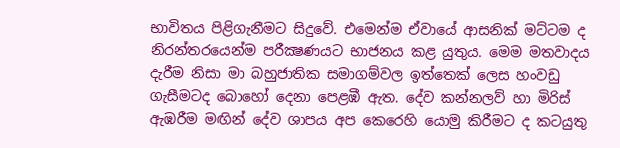භාවිතය පිළිගැනීමට සිදුවේ. එමෙන්ම ඒවායේ ආසනික්‌ මට්‌ටම ද නිරන්තරයෙන්ම පරීක්‍ෂණයට භාජනය කළ යුතුය. මෙම මතවාදය දැරීම නිසා මා බහුජාතික සමාගම්වල ඉත්තෙක්‌ ලෙස හංවඩු ගැසීමටද බොහෝ දෙනා පෙළඹී ඇත. දේව කන්නලව් හා මිරිස්‌ ඇඹරීම මඟින් දේව ශාපය අප කෙරෙහි යොමු කිරීමට ද කටයුතු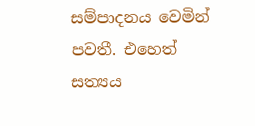සම්පාදනය වෙමින් පවතී. එහෙත් සත්‍යය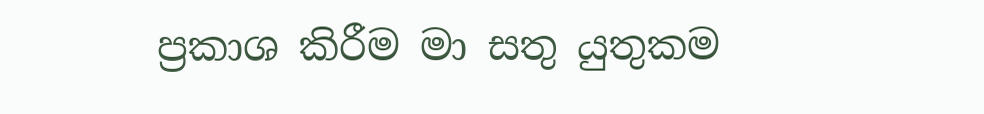ප්‍රකාශ කිරීම මා සතු යුතුකම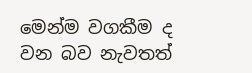මෙන්ම වගකීම ද වන බව නැවතත්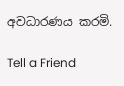අවධාරණය කරමි.

Tell a Friend